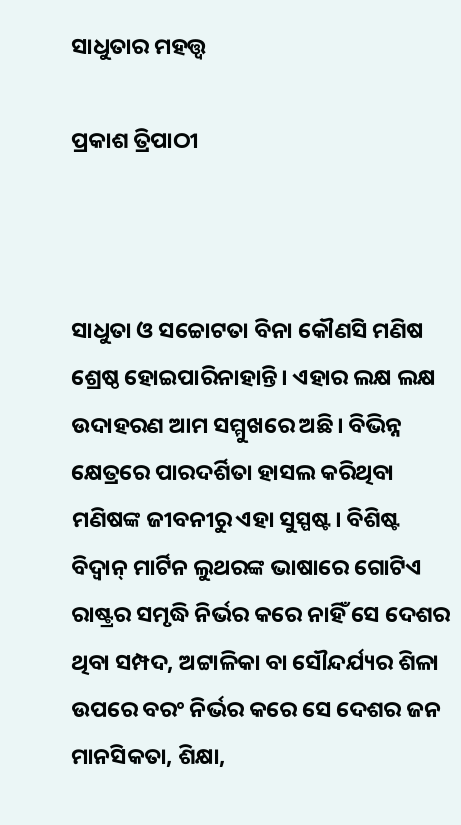ସାଧୁତାର ମହତ୍ତ୍ୱ

ପ୍ରକାଶ ତ୍ରିପାଠୀ



ସାଧୁତା ଓ ସଚ୍ଚୋଟତା ବିନା କୌଣସି ମଣିଷ ଶ୍ରେଷ୍ଠ ହୋଇପାରିନାହାନ୍ତି। ଏହାର ଲକ୍ଷ ଲକ୍ଷ ଉଦାହରଣ ଆମ ସମ୍ମୁଖରେ ଅଛି। ବିଭିନ୍ନ କ୍ଷେତ୍ରରେ ପାରଦର୍ଶିତା ହାସଲ କରିଥିବା ମଣିଷଙ୍କ ଜୀବନୀରୁ ଏହା ସୁସ୍ପଷ୍ଟ। ବିଶିଷ୍ଟ ବିଦ୍ବାନ୍‌ ମାର୍ଟିନ ଲୁଥରଙ୍କ ଭାଷାରେ ଗୋଟିଏ ରାଷ୍ଟ୍ରର ସମୃଦ୍ଧି ନିର୍ଭର କରେ ନାହିଁ ସେ ଦେଶର ଥିବା ସମ୍ପଦ, ଅଟ୍ଟାଳିକା ବା ସୌନ୍ଦର୍ଯ୍ୟର ଶିଳା ଉପରେ ବରଂ ନିର୍ଭର କରେ ସେ ଦେଶର ଜନ ମାନସିକତା, ଶିକ୍ଷା,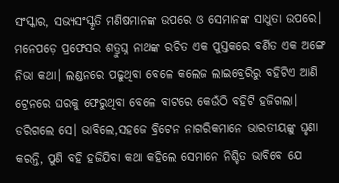ସଂସ୍କାର, ସଭ୍ୟସଂସ୍କୃତି ମଣିଷମାନଙ୍କ ଉପରେ ଓ ସେମାନଙ୍କ ସାଧୁତା ଉପରେ। ମନେପଡ଼େ ପ୍ରଫେସର ଶତ୍ରୁଘ୍ନ ନାଥଙ୍କ ରଚିତ ଏକ ପୁସ୍ତକରେ ବର୍ଣିତ ଏକ ଅଙ୍ଗେ ନିଭା କଥା। ଲଣ୍ଡନରେ ପଢୁଥିବା ବେଳେ କଲେଜ ଲାଇବ୍ରେରିରୁ ବହିଟିଏ ଆଣି ଟ୍ରେନରେ ଘରକୁ ଫେରୁଥିବା ବେଳେ ବାଟରେ କେଉଁଠି ବହିଟି ହଜିଗଲା। ଡରିଗଲେ ସେ। ଭାବିଲେ,ସହଜେ ବ୍ରିଟେନ ନାଗରିକମାନେ ଭାରତୀୟଙ୍କୁ ଘୃଣା କରନ୍ତି, ପୁଣି ବହି ହଜିଯିବା କଥା କହିଲେ ସେମାନେ ନିଶ୍ଚିତ ଭାବିବେ ଯେ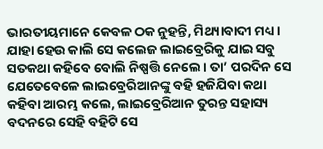ଭାରତୀୟମାନେ କେବଳ ଠକ ନୁହନ୍ତି, ମିଥ୍ୟାବାଦୀ ମଧ୍ୟ। ଯାହା ହେଉ କାଲି ସେ କଲେଜ ଲାଇବ୍ରେରିକୁ ଯାଇ ସବୁ ସତକଥା କହିବେ ବୋଲି ନିଷ୍ପତ୍ତି ନେଲେ। ତା’ ପରଦିନ ସେ ଯେତେବେଳେ ଲାଇବ୍ରେରିଆନଙ୍କୁ ବହି ହଜିଯିବା କଥା କହିବା ଆରମ୍ଭ କଲେ, ଲାଇବ୍ରେରିଆନ ତୁରନ୍ତ ସହାସ୍ୟ ବଦନରେ ସେହି ବହିଟି ସେ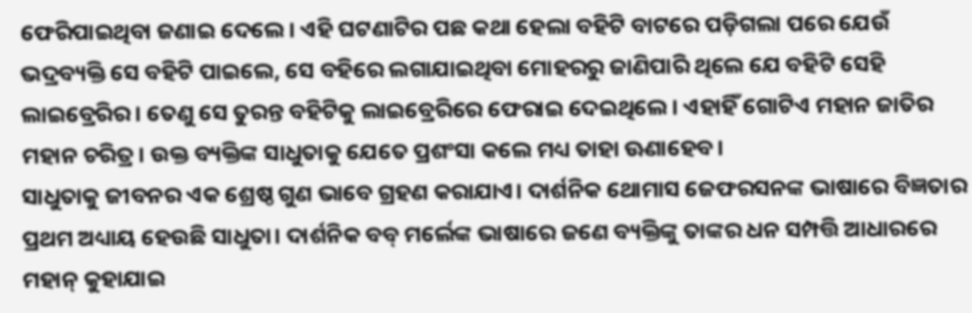ଫେରିପାଇଥିବା ଜଣାଇ ଦେଲେ। ଏହି ଘଟଣାଟିର ପଛ କଥା ହେଲା ବହିଟି ବାଟରେ ପଡ଼ିଗଲା ପରେ ଯେଉଁ ଭଦ୍ରବ୍ୟକ୍ତି ସେ ବହିଟି ପାଇଲେ, ସେ ବହିରେ ଲଗାଯାଇଥିବା ମୋହରରୁ ଜାଣିପାରି ଥିଲେ ଯେ ବହିଟି ସେହି ଲାଇବ୍ରେରିର। ତେଣୁ ସେ ତୁରନ୍ତ ବହିଟିକୁ ଲାଇବ୍ରେରିରେ ଫେରାଇ ଦେଇଥିଲେ। ଏହାହିଁ ଗୋଟିଏ ମହାନ ଜାତିର ମହାନ ଚରିତ୍ର। ଉକ୍ତ ବ୍ୟକ୍ତିଙ୍କ ସାଧୁତାକୁ ଯେତେ ପ୍ରଶଂସା କଲେ ମଧ୍ୟ ତାହା ଊଣାହେବ।
ସାଧୁତାକୁ ଜୀବନର ଏକ ଶ୍ରେଷ୍ଠ ଗୁଣ ଭାବେ ଗ୍ରହଣ କରାଯାଏ। ଦାର୍ଶନିକ ଥୋମାସ ଜେଫରସନଙ୍କ ଭାଷାରେ ବିଜ୍ଞତାର ପ୍ରଥମ ଅଧ୍ୟାୟ ହେଉଛି ସାଧୁତା। ଦାର୍ଶନିକ ବବ୍‌ ମର୍ଲେଙ୍କ ଭାଷାରେ ଜଣେ ବ୍ୟକ୍ତିଙ୍କୁ ତାଙ୍କର ଧନ ସମ୍ପତ୍ତି ଆଧାରରେ ମହାନ୍‌ କୁହାଯାଇ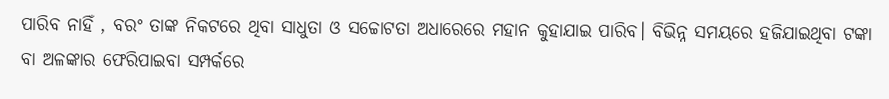ପାରିବ ନାହିଁ , ବରଂ ତାଙ୍କ ନିକଟରେ ଥିବା ସାଧୁତା ଓ ସଚ୍ଚୋଟତା ଅଧାରେରେ ମହାନ କୁହାଯାଇ ପାରିବ। ବିଭିନ୍ନ ସମୟରେ ହଜିଯାଇଥିବା ଟଙ୍କା ବା ଅଳଙ୍କାର ଫେରିପାଇବା ସମ୍ପର୍କରେ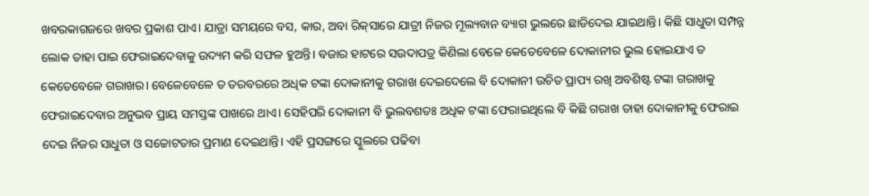ଖବରକାଗଜରେ ଖବର ପ୍ରକାଶ ପାଏ। ଯାତ୍ରା ସମୟରେ ବସ, କାର, ଅବା ରିକ୍‌ସାରେ ଯାତ୍ରୀ ନିଜର ମୂଲ୍ୟବାନ ବ୍ୟାଗ ଭୁଲରେ ଛାଡିଦେଇ ଯାଇଥାନ୍ତି। କିଛି ସାଧୁତା ସମ୍ପନ୍ନ ଲୋକ ତାହା ପାଇ ଫେରାଇଦେବାକୁ ଉଦ୍ୟମ କରି ସଫଳ ହୁଅନ୍ତି। ବଜାର ହାଟରେ ସଉଦାପତ୍ର କିଣିଲା ବେଳେ କେତେବେଳେ ଦୋକାନୀର ଭୁଲ ହୋଇଯାଏ ତ କେତେବେଳେ ଗରାଖର। ବେଳେବେଳେ ତ ତରବରରେ ଅଧିକ ଟଙ୍କା ଦୋକାନୀକୁ ଗରାଖ ଦେଇଦେଲେ ବି ଦୋକାନୀ ଉଚିତ ପ୍ରାପ୍ୟ ରଖି ଅବଶିଷ୍ଟ ଟଙ୍କା ଗରାଖକୁ ଫେରାଇଦେବାର ଅନୁଭବ ପ୍ରାୟ ସମସ୍ତଙ୍କ ପାଖରେ ଥାଏ। ସେହିପରି ଦୋକାନୀ ବି ଭୁଲବଶତଃ ଅଧିକ ଟଙ୍କା ଫେରାଇଥିଲେ ବି କିଛି ଗରାଖ ତାହା ଦୋକାନୀକୁ ଫେରାଇ ଦେଇ ନିଜର ସାଧୁତା ଓ ସଚ୍ଚୋଟତାର ପ୍ରମାଣ ଦେଇଥାନ୍ତି। ଏହି ପ୍ରସଙ୍ଗରେ ସ୍କୁଲରେ ପଢିବା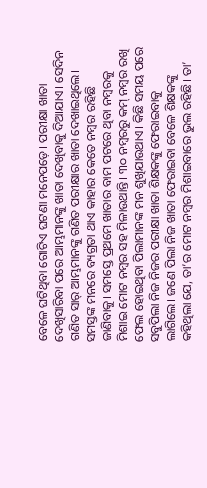ବେଳେ ଘଟିଥିବା ଗୋଟିଏ ଘଟଣା ମନେପଡ଼େ। ପରୀକ୍ଷା ଖାତା ଦେଖିସାରିବା ପରେ ଆମ୍ଭମାନଙ୍କୁ ଖାତା ଦେଖିବାକୁ ଦିଆଯାଏ। ସେଦିନ ଗଣିତ ସାର୍‌ ଆମ୍ଭମାନଙ୍କୁ ଗଣିତ ପରୀକ୍ଷାର ଖାତା ଦେଖାଇଥିଲେ। ସମସ୍ତଙ୍କ ମନରେ ବ୍ୟଗ୍ରତା ଥାଏ କାହାର କେତେ ନମ୍ବର ରହିଛି ଜାଣିବାକୁ। ସମସ୍ତେ ପ୍ରଥମେ ଖାତାର ବାମ ପଟରେ ଥିବା ନମ୍ବରକୁ ମିଶାଇ ମୋଟ ନମ୍ବର ସହ ମିଳାଉଥାନ୍ତି। ୩୦ ନମ୍ବରରୁ କମ୍‌ ନମ୍ବର ରଖି ଫେଲ ହୋଇଥିବା ପିଲାମାନଙ୍କ ମନ ଶୁଖିଯାଉଥାଏ। କିଛି ସମୟ ପରେ ସବୁପିଲା ନିଜ ନିଜର ପରୀକ୍ଷା ଖାତା ଶିକ୍ଷକଙ୍କୁ ଫେରାଇବାକୁ ଲାଗିଲେ। ଜଣେ ପିଲା ନିଜ ଖାତା ଫେରାଇବା ବେଳେ ଶିକ୍ଷକଙ୍କୁ କହିଥିଲା ଯେ, ତା’ର ମୋଟ ନମ୍ବର ମିଶାଇବାରେ ଭୁଲ ରହିଛି। ତା’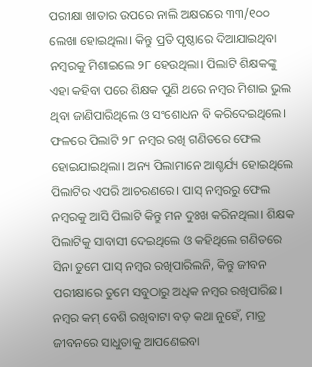ପରୀକ୍ଷା ଖାତାର ଉପରେ ନାଲି ଅକ୍ଷରରେ ୩୩/୧୦୦ ଲେଖା ହୋଇଥିଲା। କିନ୍ତୁ ପ୍ରତି ପୃଷ୍ଠାରେ ଦିଆଯାଇଥିବା ନମ୍ବରକୁ ମିଶାଇଲେ ୨୮ ହେଉଥିଲା। ପିଲାଟି ଶିକ୍ଷକଙ୍କୁ ଏହା କହିବା ପରେ ଶିକ୍ଷକ ପୁଣି ଥରେ ନମ୍ବର ମିଶାଇ ଭୁଲ ଥିବା ଜାଣିପାରିଥିଲେ ଓ ସଂଶୋଧନ ବି କରିଦେଇଥିଲେ। ଫଳରେ ପିଲାଟି ୨୮ ନମ୍ବର ରଖି ଗଣିତରେ ଫେଲ ହୋଇଯାଇଥିଲା। ଅନ୍ୟ ପିଲାମାନେ ଆଶ୍ଚର୍ଯ୍ୟ ହୋଇଥିଲେ ପିଲାଟିର ଏପରି ଆଚରଣରେ। ପାସ୍‌ ନମ୍ବରରୁ ଫେଲ ନମ୍ବରକୁ ଆସି ପିଲାଟି କିନ୍ତୁ ମନ ଦୁଃଖ କରିନଥିଲା। ଶିକ୍ଷକ ପିଲାଟିକୁ ସାବାସୀ ଦେଇଥିଲେ ଓ କହିଥିଲେ ଗଣିତରେ ସିନା ତୁମେ ପାସ୍‌ ନମ୍ବର ରଖିପାରିଲନି, କିନ୍ତୁ ଜୀବନ ପରୀକ୍ଷାରେ ତୁମେ ସବୁଠାରୁ ଅଧିକ ନମ୍ବର ରଖିପାରିଛ। ନମ୍ବର କମ୍‌ ବେଶି ରଖିବାଟା ବଡ଼ କଥା ନୁହେଁ, ମାତ୍ର ଜୀବନରେ ସାଧୁତାକୁ ଆପଣେଇବା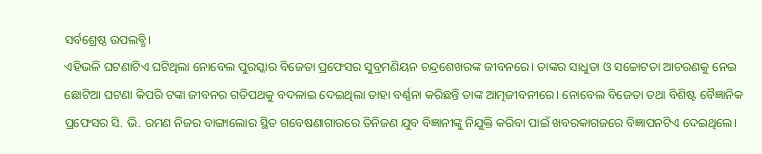ସର୍ବଶ୍ରେଷ୍ଠ ଉପଲବ୍ଧି।
ଏହିଭଳି ଘଟଣାଟିଏ ଘଟିଥିଲା ନୋବେଲ ପୁରସ୍କାର ବିଜେତା ପ୍ରଫେସର ସୁବ୍ରମଣିୟନ ଚନ୍ଦ୍ରଶେଖରଙ୍କ ଜୀବନରେ। ତାଙ୍କର ସାଧୁତା ଓ ସଚ୍ଚୋଟତା ଆଚରଣକୁ ନେଇ ଛୋଟିଆ ଘଟଣା କିପରି ଟଙ୍କା ଜୀବନର ଗତିପଥକୁ ବଦଳାଇ ଦେଇଥିଲା ତାହା ବର୍ଣ୍ଣନା କରିଛନ୍ତି ତାଙ୍କ ଆତ୍ମଜୀବନୀରେ। ନୋବେଲ ବିଜେତା ତଥା ବିଶିଷ୍ଟ ବୈଜ୍ଞାନିକ ପ୍ରଫେସର ସି. ଭି. ରମଣ ନିଜର ବାଙ୍ଗାଲୋର ସ୍ଥିତ ଗବେଷଣାଗାରରେ ତିନିଜଣ ଯୁବ ବିଜ୍ଞାନୀଙ୍କୁ ନିଯୁକ୍ତି କରିବା ପାଇଁ ଖବରକାଗଜରେ ବିଜ୍ଞାପନଟିଏ ଦେଇଥିଲେ।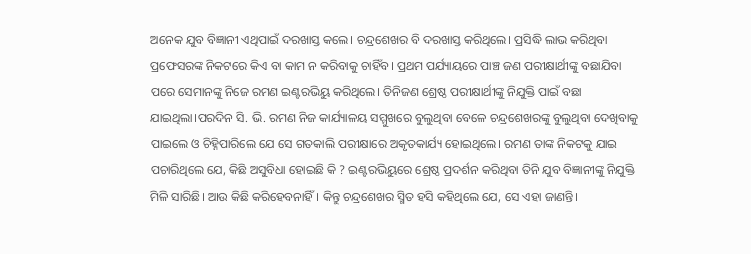ଅନେକ ଯୁବ ବିଜ୍ଞାନୀ ଏଥିପାଇଁ ଦରଖାସ୍ତ କଲେ। ଚନ୍ଦ୍ରଶେଖର ବି ଦରଖାସ୍ତ କରିଥିଲେ। ପ୍ରସିଦ୍ଧି ଲାଭ କରିଥିବା ପ୍ରଫେସରଙ୍କ ନିକଟରେ କିଏ ବା କାମ ନ କରିବାକୁ ଚାହିଁବ। ପ୍ରଥମ ପର୍ଯ୍ୟାୟରେ ପାଞ୍ଚ ଜଣ ପରୀକ୍ଷାର୍ଥୀଙ୍କୁ ବଛାଯିବା ପରେ ସେମାନଙ୍କୁ ନିଜେ ରମଣ ଇଣ୍ଟରଭିୟୁ କରିଥିଲେ। ତିନିଜଣ ଶ୍ରେଷ୍ଠ ପରୀକ୍ଷାର୍ଥୀଙ୍କୁ ନିଯୁକ୍ତି ପାଇଁ ବଛା ଯାଇଥିଲା।ପରଦିନ ସି. ଭି. ରମଣ ନିଜ କାର୍ଯ୍ୟାଳୟ ସମ୍ମୁଖରେ ବୁଲୁଥିବା ବେଳେ ଚନ୍ଦ୍ରଶେଖରଙ୍କୁ ବୁଲୁଥିବା ଦେଖିବାକୁ ପାଇଲେ ଓ ଚିହ୍ନିପାରିଲେ ଯେ ସେ ଗତକାଲି ପରୀକ୍ଷାରେ ଅକୃତକାର୍ଯ୍ୟ ହୋଇଥିଲେ। ରମଣ ତାଙ୍କ ନିକଟକୁ ଯାଇ ପଚାରିଥିଲେ ଯେ, କିଛି ଅସୁବିଧା ହୋଇଛି କି ? ଇଣ୍ଟରଭିୟୁରେ ଶ୍ରେଷ୍ଠ ପ୍ରଦର୍ଶନ କରିଥିବା ତିନି ଯୁବ ବିଜ୍ଞାନୀଙ୍କୁ ନିଯୁକ୍ତି ମିଳି ସାରିଛି। ଆଉ କିଛି କରିହେବନାହିଁ। କିନ୍ତୁ ଚନ୍ଦ୍ରଶେଖର ସ୍ମିତ ହସି କହିଥିଲେ ଯେ, ସେ ଏହା ଜାଣନ୍ତି।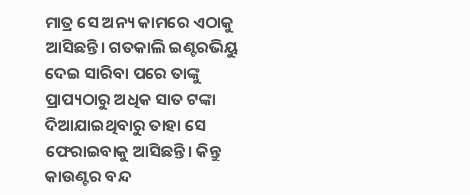ମାତ୍ର ସେ ଅନ୍ୟ କାମରେ ଏଠାକୁ ଆସିଛନ୍ତି। ଗତକାଲି ଇଣ୍ଟରଭିୟୁ ଦେଇ ସାରିବା ପରେ ତାଙ୍କୁ ପ୍ରାପ୍ୟଠାରୁ ଅଧିକ ସାତ ଟଙ୍କା ଦିଆଯାଇଥିବାରୁ ତାହା ସେ ଫେରାଇବାକୁ ଆସିଛନ୍ତି। କିନ୍ତୁ କାଉଣ୍ଟର ବନ୍ଦ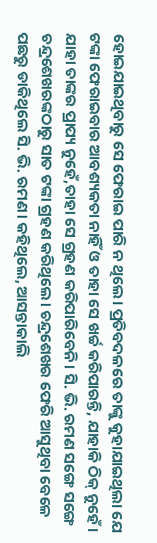ହୋଇଯାଇଥିବାରୁ ସେ ଫେରାଇ ପାରି ନ ଥିଲେ। ପ୍ରତିବଦଳରେ ତାଙ୍କୁ କୁହାଯାଇଥିଲା ଯେ ଟଙ୍କା ଫେରାଇବାର ଆବଶ୍ୟକତା ନାହିଁ ଓ ତାହା ସେ ଖର୍ଚ୍ଚ କରିପାରନ୍ତି, ଯାହାକି ଠିକ୍‌ ନୁହେଁ। ଯାହା ତାଙ୍କର ପ୍ରାପ୍ୟ ନୁହେଁ,ତାହା ସେ ଗ୍ରହଣ କରିପାରିବେନି। ସି. ଭି. ରମଣ ସଙ୍ଗେ ସଙ୍ଗେ ଚନ୍ଦ୍ରଶେଖରଙ୍କଠାରୁ ସାତ ଟଙ୍କା ଗ୍ରହଣ କରିଥିଲେ। ଚନ୍ଦ୍ରଶେଖର ଫେରି ଆସୁଥିବା ବେଳେ ପଛରୁ ଡାକିଥିଲେ ସି. ଭି. ରମଣ। କହିଥିଲେ, ଆସନ୍ତାକାଲି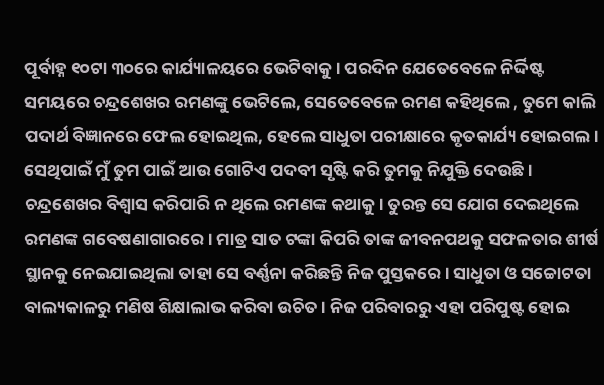ପୂର୍ବାହ୍ନ ୧୦ଟା ୩୦ରେ କାର୍ଯ୍ୟାଳୟରେ ଭେଟିବାକୁ। ପରଦିନ ଯେତେବେଳେ ନିର୍ଦ୍ଦିଷ୍ଟ ସମୟରେ ଚନ୍ଦ୍ରଶେଖର ରମଣଙ୍କୁ ଭେଟିଲେ, ସେତେବେଳେ ରମଣ କହିଥିଲେ , ତୁମେ କାଲି ପଦାର୍ଥ ବିଜ୍ଞାନରେ ଫେଲ ହୋଇଥିଲ, ହେଲେ ସାଧୁତା ପରୀକ୍ଷାରେ କୃତକାର୍ଯ୍ୟ ହୋଇଗଲ। ସେଥିପାଇଁ ମୁଁ ତୁମ ପାଇଁ ଆଉ ଗୋଟିଏ ପଦବୀ ସୃଷ୍ଟି କରି ତୁମକୁ ନିଯୁକ୍ତି ଦେଉଛି। ଚନ୍ଦ୍ରଶେଖର ବିଶ୍ୱାସ କରିପାରି ନ ଥିଲେ ରମଣଙ୍କ କଥାକୁ। ତୁରନ୍ତ ସେ ଯୋଗ ଦେଇଥିଲେ ରମଣଙ୍କ ଗବେଷଣାଗାରରେ। ମାତ୍ର ସାତ ଟଙ୍କା କିପରି ତାଙ୍କ ଜୀବନପଥକୁ ସଫଳତାର ଶୀର୍ଷ ସ୍ଥାନକୁ ନେଇଯାଇଥିଲା ତାହା ସେ ବର୍ଣ୍ଣନା କରିଛନ୍ତି ନିଜ ପୁସ୍ତକରେ। ସାଧୁତା ଓ ସଚ୍ଚୋଟତା ବାଲ୍ୟକାଳରୁ ମଣିଷ ଶିକ୍ଷାଲାଭ କରିବା ଉଚିତ। ନିଜ ପରିବାରରୁ ଏହା ପରିପୁଷ୍ଟ ହୋଇ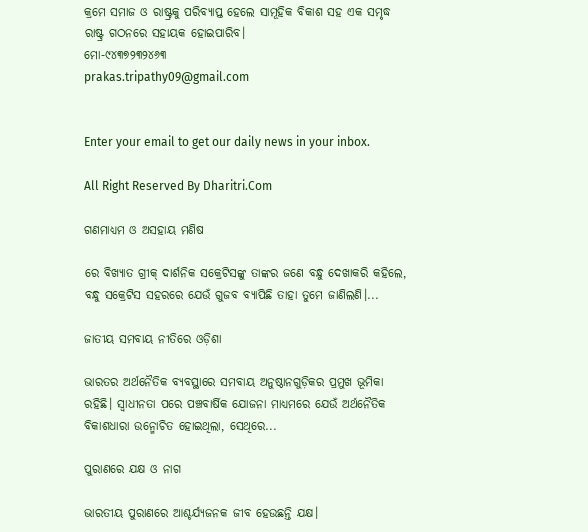କ୍ରମେ ସମାଜ ଓ ରାଷ୍ଟ୍ରକୁ ପରିବ୍ୟାପ୍ତ ହେଲେ ସାମୂହିକ ବିକାଶ ସହ ଏକ ସମୃଦ୍ଧ ରାଷ୍ଟ୍ର ଗଠନରେ ସହାୟକ ହୋଇପାରିବ।
ମୋ-୯୪୩୭୨୩୨୪୬୩
prakas.tripathy09@gmail.com


Enter your email to get our daily news in your inbox.

All Right Reserved By Dharitri.Com

ଗଣମାଧ୍ୟମ ଓ ଅସହାୟ ମଣିଷ

ରେ ବିଖ୍ୟାତ ଗ୍ରୀକ୍‌ ଦାର୍ଶନିକ ସକ୍ରେଟିସଙ୍କୁ ତାଙ୍କର ଜଣେ ବନ୍ଧୁ ଦେଖାକରି କହିଲେ, ବନ୍ଧୁ ସକ୍ରେଟିସ ସହରରେ ଯେଉଁ ଗୁଜବ ବ୍ୟାପିଛି ତାହା ତୁମେ ଜାଣିଲଣି।...

ଜାତୀୟ ସମବାୟ ନୀତିରେ ଓଡ଼ିଶା

ଭାରତର ଅର୍ଥନୈତିକ ବ୍ୟବସ୍ଥାରେ ସମବାୟ ଅନୁଷ୍ଠାନଗୁଡ଼ିକର ପ୍ରମୁଖ ଭୂମିକା ରହିଛି। ସ୍ବାଧୀନତା ପରେ ପଞ୍ଚବାର୍ଷିକ ଯୋଜନା ମାଧ୍ୟମରେ ଯେଉଁ ଅର୍ଥନୈତିକ ବିକାଶଧାରା ଉନ୍ମୋଚିତ ହୋଇଥିଲା, ସେଥିରେ...

ପୁରାଣରେ ଯକ୍ଷ ଓ ନାଗ

ଭାରତୀୟ ପୁରାଣରେ ଆଶ୍ଚର୍ଯ୍ୟଜନକ ଜୀବ ହେଉଛନ୍ତି ଯକ୍ଷ।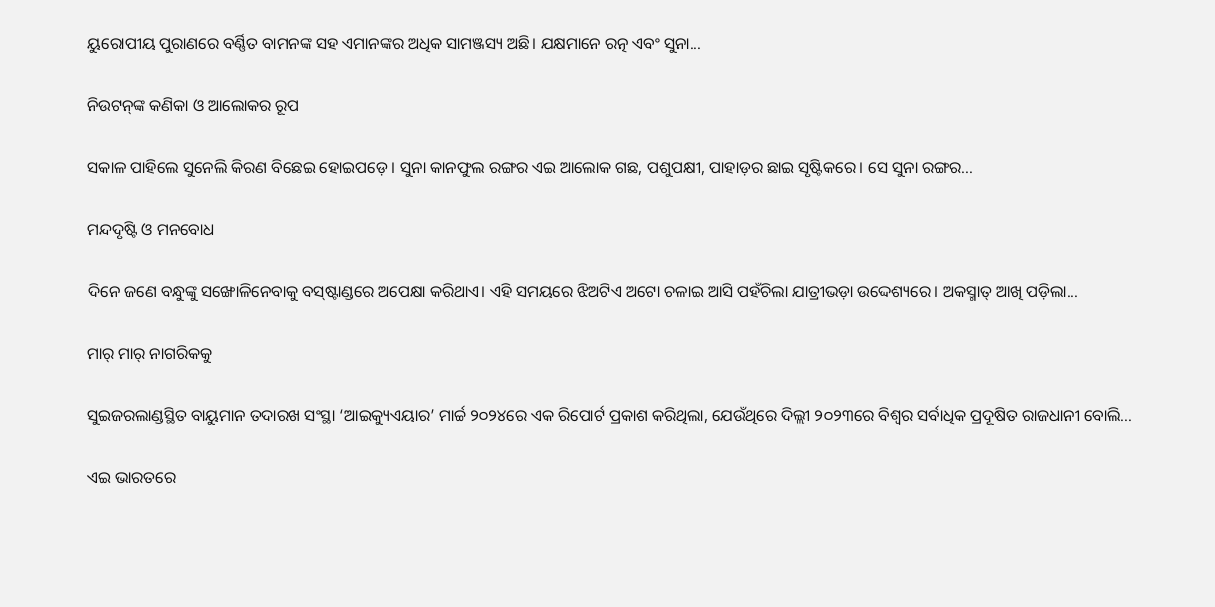ୟୁରୋପୀୟ ପୁରାଣରେ ବର୍ଣ୍ଣିତ ବାମନଙ୍କ ସହ ଏମାନଙ୍କର ଅଧିକ ସାମଞ୍ଜସ୍ୟ ଅଛି। ଯକ୍ଷମାନେ ରତ୍ନ ଏବଂ ସୁନା...

ନିଉଟନ୍‌ଙ୍କ କଣିକା ଓ ଆଲୋକର ରୂପ

ସକାଳ ପାହିଲେ ସୁନେଲି କିରଣ ବିଛେଇ ହୋଇପଡ଼େ। ସୁନା କାନଫୁଲ ରଙ୍ଗର ଏଇ ଆଲୋକ ଗଛ, ପଶୁପକ୍ଷୀ, ପାହାଡ଼ର ଛାଇ ସୃଷ୍ଟିକରେ। ସେ ସୁନା ରଙ୍ଗର...

ମନ୍ଦଦୃଷ୍ଟି ଓ ମନବୋଧ

ଦିନେ ଜଣେ ବନ୍ଧୁଙ୍କୁ ସଙ୍ଖୋଳିନେବାକୁ ବସ୍‌ଷ୍ଟାଣ୍ଡରେ ଅପେକ୍ଷା କରିଥାଏ। ଏହି ସମୟରେ ଝିଅଟିଏ ଅଟୋ ଚଳାଇ ଆସି ପହଁଚିଲା ଯାତ୍ରୀଭଡ଼ା ଉଦ୍ଦେଶ୍ୟରେ। ଅକସ୍ମାତ୍‌ ଆଖି ପଡ଼ିଲା...

ମାର୍‌ ମାର୍‌ ନାଗରିକକୁ

ସୁଇଜରଲାଣ୍ଡସ୍ଥିତ ବାୟୁମାନ ତଦାରଖ ସଂସ୍ଥା ‘ଆଇକ୍ୟୁଏୟାର’ ମାର୍ଚ୍ଚ ୨୦୨୪ରେ ଏକ ରିପୋର୍ଟ ପ୍ରକାଶ କରିଥିଲା, ଯେଉଁଥିରେ ଦିଲ୍ଲୀ ୨୦୨୩ରେ ବିଶ୍ୱର ସର୍ବାଧିକ ପ୍ରଦୂଷିତ ରାଜଧାନୀ ବୋଲି...

ଏଇ ଭାରତରେ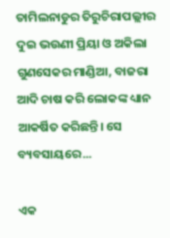ତାମିଲନାଡୁର ତିରୁଚିରାପଲ୍ଲୀର ଦୁଇ ଭଉଣୀ ପ୍ରିୟା ଓ ଅକିଲା ଗୁଣସେକର ମାଣ୍ଡିଆ, ବାଜରା ଆଦି ଚାଷ କରି ଲୋକଙ୍କ ଧ୍ୟାନ ଆକର୍ଷିତ କରିଛନ୍ତି। ସେ ବ୍ୟବସାୟରେ...

ଏକ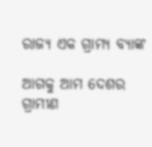ରାଜ୍ୟ ଏକ ଗ୍ରାମ୍ୟ ବ୍ୟାଙ୍କ

ଆଗକୁ ଆମ ଦେଶର ଗ୍ରାମୀଣ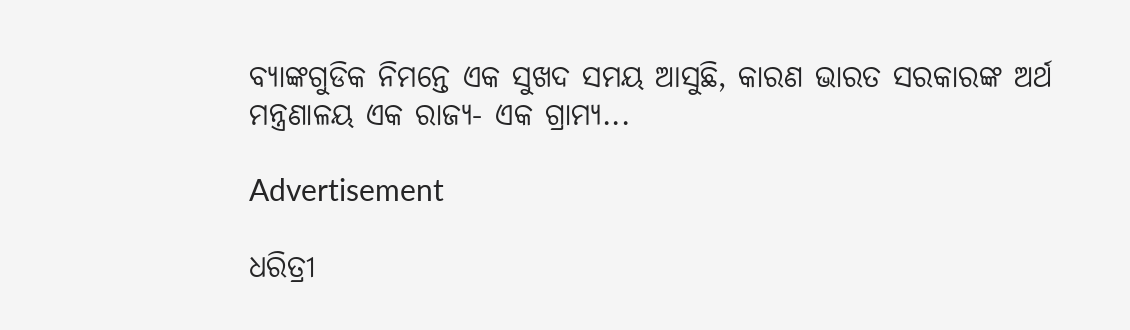ବ୍ୟାଙ୍କଗୁଡିକ ନିମନ୍ତେ ଏକ ସୁଖଦ ସମୟ ଆସୁଛି, କାରଣ ଭାରତ ସରକାରଙ୍କ ଅର୍ଥ ମନ୍ତ୍ରଣାଳୟ ଏକ ରାଜ୍ୟ- ଏକ ଗ୍ରାମ୍ୟ...

Advertisement

ଧରିତ୍ରୀ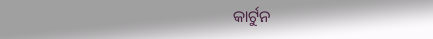କାର୍ଟୁନ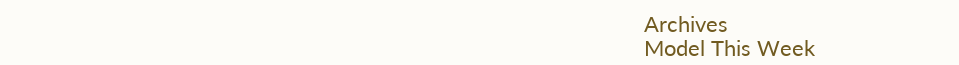Archives
Model This Week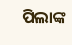ପିଲାଙ୍କ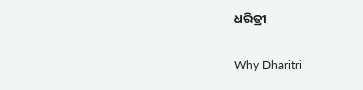ଧରିତ୍ରୀ

Why Dharitri